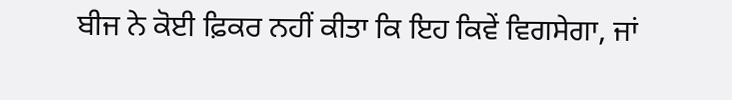ਬੀਜ ਨੇ ਕੋਈ ਫ਼ਿਕਰ ਨਹੀਂ ਕੀਤਾ ਕਿ ਇਹ ਕਿਵੇਂ ਵਿਗਸੇਗਾ, ਜਾਂ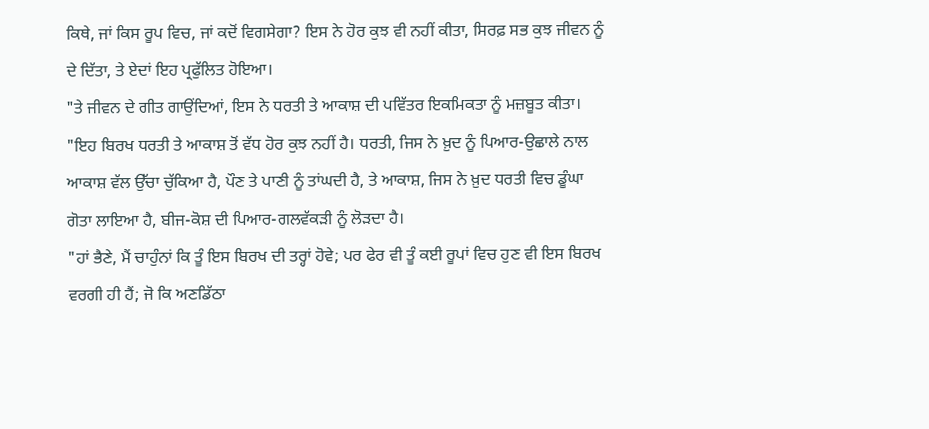ਕਿਥੇ, ਜਾਂ ਕਿਸ ਰੂਪ ਵਿਚ, ਜਾਂ ਕਦੋਂ ਵਿਗਸੇਗਾ? ਇਸ ਨੇ ਹੋਰ ਕੁਝ ਵੀ ਨਹੀਂ ਕੀਤਾ, ਸਿਰਫ਼ ਸਭ ਕੁਝ ਜੀਵਨ ਨੂੰ ਦੇ ਦਿੱਤਾ, ਤੇ ਏਦਾਂ ਇਹ ਪ੍ਰਫੁੱਲਿਤ ਹੋਇਆ।
"ਤੇ ਜੀਵਨ ਦੇ ਗੀਤ ਗਾਉਂਦਿਆਂ, ਇਸ ਨੇ ਧਰਤੀ ਤੇ ਆਕਾਸ਼ ਦੀ ਪਵਿੱਤਰ ਇਕਮਿਕਤਾ ਨੂੰ ਮਜ਼ਬੂਤ ਕੀਤਾ।
"ਇਹ ਬਿਰਖ ਧਰਤੀ ਤੇ ਆਕਾਸ਼ ਤੋਂ ਵੱਧ ਹੋਰ ਕੁਝ ਨਹੀਂ ਹੈ। ਧਰਤੀ, ਜਿਸ ਨੇ ਖ਼ੁਦ ਨੂੰ ਪਿਆਰ-ਉਛਾਲੇ ਨਾਲ ਆਕਾਸ਼ ਵੱਲ ਉੱਚਾ ਚੁੱਕਿਆ ਹੈ, ਪੌਣ ਤੇ ਪਾਣੀ ਨੂੰ ਤਾਂਘਦੀ ਹੈ, ਤੇ ਆਕਾਸ਼, ਜਿਸ ਨੇ ਖ਼ੁਦ ਧਰਤੀ ਵਿਚ ਡੂੰਘਾ ਗੋਤਾ ਲਾਇਆ ਹੈ, ਬੀਜ-ਕੋਸ਼ ਦੀ ਪਿਆਰ-ਗਲਵੱਕੜੀ ਨੂੰ ਲੋੜਦਾ ਹੈ।
"ਹਾਂ ਭੈਣੇ, ਮੈਂ ਚਾਹੁੰਨਾਂ ਕਿ ਤੂੰ ਇਸ ਬਿਰਖ ਦੀ ਤਰ੍ਹਾਂ ਹੋਵੇ; ਪਰ ਫੇਰ ਵੀ ਤੂੰ ਕਈ ਰੂਪਾਂ ਵਿਚ ਹੁਣ ਵੀ ਇਸ ਬਿਰਖ ਵਰਗੀ ਹੀ ਹੈਂ; ਜੋ ਕਿ ਅਣਡਿੱਠਾ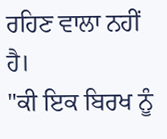ਰਹਿਣ ਵਾਲਾ ਨਹੀਂ ਹੈ।
"ਕੀ ਇਕ ਬਿਰਖ ਨੂੰ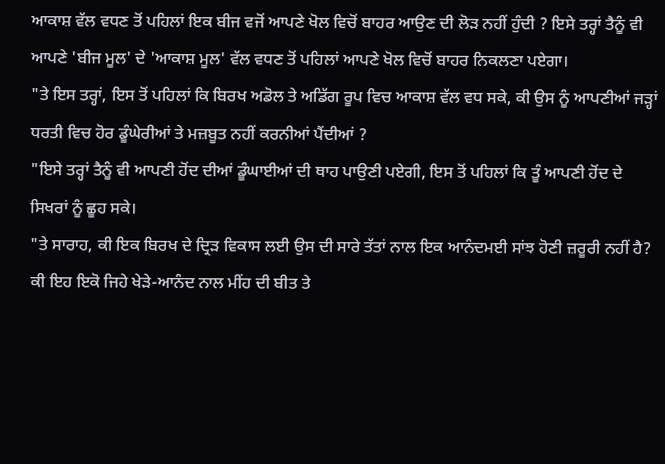ਆਕਾਸ਼ ਵੱਲ ਵਧਣ ਤੋਂ ਪਹਿਲਾਂ ਇਕ ਬੀਜ ਵਜੋਂ ਆਪਣੇ ਖੋਲ ਵਿਚੋਂ ਬਾਹਰ ਆਉਣ ਦੀ ਲੋੜ ਨਹੀਂ ਹੁੰਦੀ ? ਇਸੇ ਤਰ੍ਹਾਂ ਤੈਨੂੰ ਵੀ ਆਪਣੇ 'ਬੀਜ ਮੂਲ' ਦੇ 'ਆਕਾਸ਼ ਮੂਲ' ਵੱਲ ਵਧਣ ਤੋਂ ਪਹਿਲਾਂ ਆਪਣੇ ਖੋਲ ਵਿਚੋਂ ਬਾਹਰ ਨਿਕਲਣਾ ਪਏਗਾ।
"ਤੇ ਇਸ ਤਰ੍ਹਾਂ, ਇਸ ਤੋਂ ਪਹਿਲਾਂ ਕਿ ਬਿਰਖ ਅਡੋਲ ਤੇ ਅਡਿੱਗ ਰੂਪ ਵਿਚ ਆਕਾਸ਼ ਵੱਲ ਵਧ ਸਕੇ, ਕੀ ਉਸ ਨੂੰ ਆਪਣੀਆਂ ਜੜ੍ਹਾਂ ਧਰਤੀ ਵਿਚ ਹੋਰ ਡੂੰਘੇਰੀਆਂ ਤੇ ਮਜ਼ਬੂਤ ਨਹੀਂ ਕਰਨੀਆਂ ਪੈਂਦੀਆਂ ?
"ਇਸੇ ਤਰ੍ਹਾਂ ਤੈਨੂੰ ਵੀ ਆਪਣੀ ਹੋਂਦ ਦੀਆਂ ਡੂੰਘਾਈਆਂ ਦੀ ਥਾਹ ਪਾਉਣੀ ਪਏਗੀ, ਇਸ ਤੋਂ ਪਹਿਲਾਂ ਕਿ ਤੂੰ ਆਪਣੀ ਹੋਂਦ ਦੇ ਸਿਖਰਾਂ ਨੂੰ ਛੂਹ ਸਕੇ।
"ਤੇ ਸਾਰਾਹ, ਕੀ ਇਕ ਬਿਰਖ ਦੇ ਦ੍ਰਿੜ ਵਿਕਾਸ ਲਈ ਉਸ ਦੀ ਸਾਰੇ ਤੱਤਾਂ ਨਾਲ ਇਕ ਆਨੰਦਮਈ ਸਾਂਝ ਹੋਣੀ ਜ਼ਰੂਰੀ ਨਹੀਂ ਹੈ? ਕੀ ਇਹ ਇਕੋ ਜਿਹੇ ਖੇੜੇ-ਆਨੰਦ ਨਾਲ ਮੀਂਹ ਦੀ ਬੀਤ ਤੇ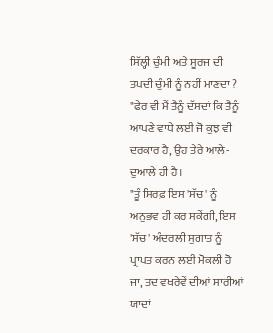ਸਿੱਲ੍ਹੀ ਚੁੰਮੀ ਅਤੇ ਸੂਰਜ ਦੀ ਤਪਦੀ ਚੁੰਮੀ ਨੂੰ ਨਹੀਂ ਮਾਣਦਾ ?
"ਫੇਰ ਵੀ ਮੈਂ ਤੈਨੂੰ ਦੱਸਦਾਂ ਕਿ ਤੈਨੂੰ ਆਪਣੇ ਵਾਧੇ ਲਈ ਜੋ ਕੁਝ ਵੀ ਦਰਕਾਰ ਹੈ, ਉਹ ਤੇਰੇ ਆਲੇ-ਦੁਆਲੇ ਹੀ ਹੈ।
"ਤੂੰ ਸਿਰਫ਼ ਇਸ 'ਸੱਚ' ਨੂੰ ਅਨੁਭਵ ਹੀ ਕਰ ਸਕੇਂਗੀ, ਇਸ 'ਸੱਚ' ਅੰਦਰਲੀ ਸੁਗਾਤ ਨੂੰ ਪ੍ਰਾਪਤ ਕਰਨ ਲਈ ਮੋਕਲੀ ਹੋ ਜਾ, ਤਦ ਵਖਰੇਵੇਂ ਦੀਆਂ ਸਾਰੀਆਂ ਯਾਦਾਂ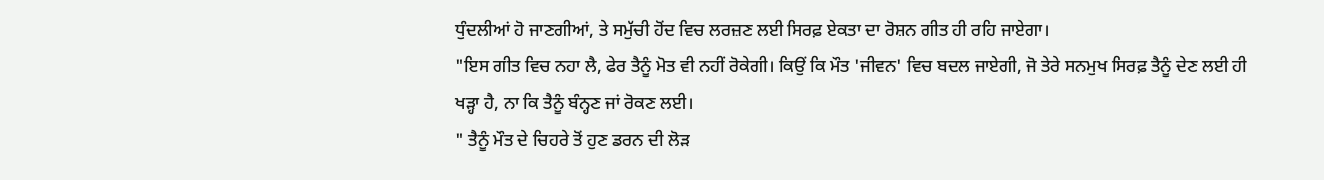ਧੁੰਦਲੀਆਂ ਹੋ ਜਾਣਗੀਆਂ, ਤੇ ਸਮੁੱਚੀ ਹੋਂਦ ਵਿਚ ਲਰਜ਼ਣ ਲਈ ਸਿਰਫ਼ ਏਕਤਾ ਦਾ ਰੋਸ਼ਨ ਗੀਤ ਹੀ ਰਹਿ ਜਾਏਗਾ।
"ਇਸ ਗੀਤ ਵਿਚ ਨਹਾ ਲੈ, ਫੇਰ ਤੈਨੂੰ ਮੋਤ ਵੀ ਨਹੀਂ ਰੋਕੇਗੀ। ਕਿਉਂ ਕਿ ਮੌਤ 'ਜੀਵਨ' ਵਿਚ ਬਦਲ ਜਾਏਗੀ, ਜੋ ਤੇਰੇ ਸਨਮੁਖ ਸਿਰਫ਼ ਤੈਨੂੰ ਦੇਣ ਲਈ ਹੀ ਖੜ੍ਹਾ ਹੈ, ਨਾ ਕਿ ਤੈਨੂੰ ਬੰਨ੍ਹਣ ਜਾਂ ਰੋਕਣ ਲਈ।
" ਤੈਨੂੰ ਮੌਤ ਦੇ ਚਿਹਰੇ ਤੋਂ ਹੁਣ ਡਰਨ ਦੀ ਲੋੜ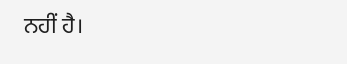ਨਹੀਂ ਹੈ।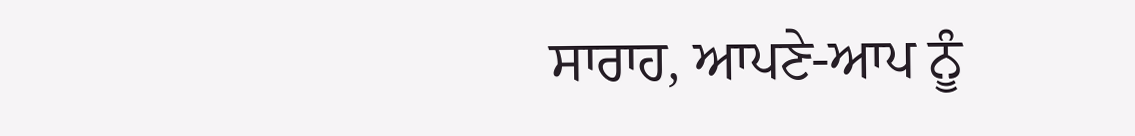ਸਾਰਾਹ, ਆਪਣੇ-ਆਪ ਨੂੰ